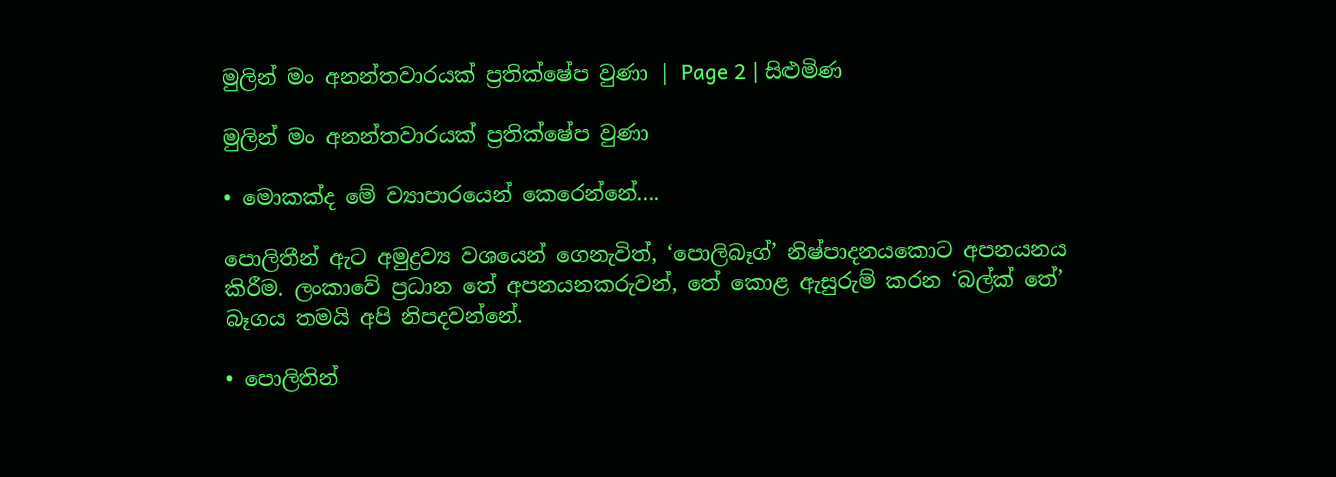මුලින් මං අනන්තවාරයක් ප්‍රතික්ෂේප වුණා | Page 2 | සිළුමිණ

මුලින් මං අනන්තවාරයක් ප්‍රතික්ෂේප වුණා

• මොකක්ද මේ ව්‍යාපාරයෙන් කෙරෙන්නේ....

පොලිතීන් ඇට අමුද්‍රව්‍ය වශයෙන් ගෙනැවිත්, ‘පොලිබෑග්’ නිෂ්පාදනයකොට අපනයනය කිරීම. ලංකාවේ ප්‍රධාන තේ අපනයනකරුවන්, තේ කොළ ඇසුරුම් කරන ‘බල්ක් තේ’ බෑගය තමයි අපි නිපදවන්නේ.

• පොලිතින්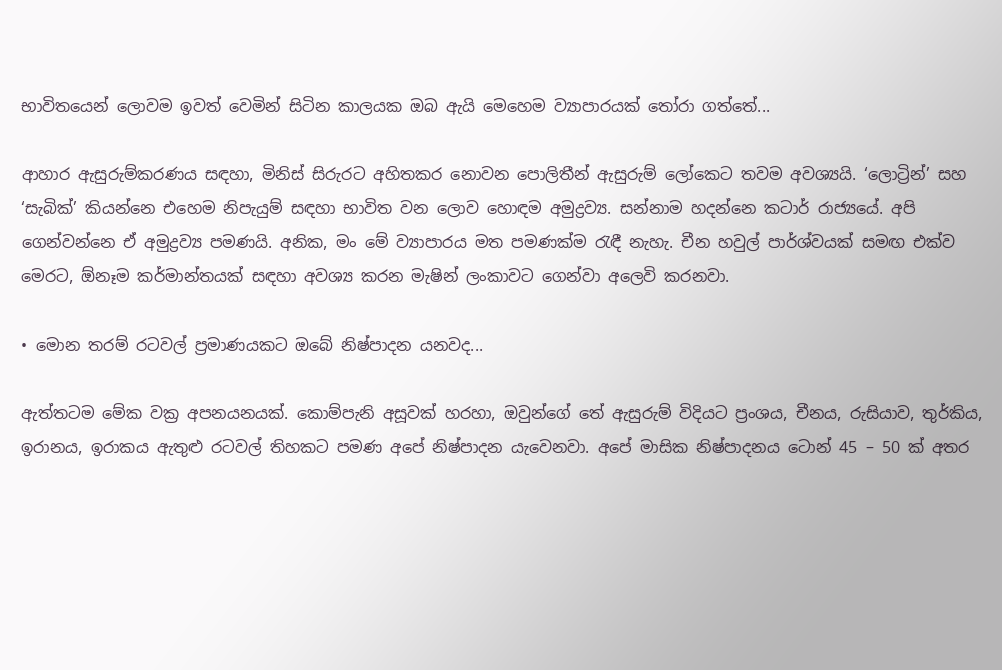භාවිතයෙන් ලොවම ඉවත් වෙමින් සිටින කාලයක ඔබ ඇයි මෙහෙම ව්‍යාපාරයක් තෝරා ගත්තේ...

ආහාර ඇසුරුම්කරණය සඳහා, මිනිස් සිරුරට අහිතකර නොවන පොලිතීන් ඇසුරුම් ලෝකෙට තවම අවශ්‍යයි. ‘ලොට්‍රින්’ සහ ‘සැබික්’ කියන්නෙ එහෙම නිපැයුම් සඳහා භාවිත වන ලොව හොඳම අමුද්‍රව්‍ය. සන්නාම හදන්නෙ කටාර් රාජ්‍යයේ. අපි ගෙන්වන්නෙ ඒ අමුද්‍රව්‍ය පමණයි. අනික, මං මේ ව්‍යාපාරය මත පමණක්ම රැඳී නැහැ. චීන හවුල් පාර්ශ්ව‍යක් සමඟ එක්ව මෙරට, ඕනෑම කර්මාන්තයක් සඳහා අවශ්‍ය කරන මැෂින් ලංකාවට ගෙන්වා අලෙවි කරනවා.

• මොන තරම් රටවල් ප්‍රමාණයකට ඔබේ නිෂ්පාදන යනවද...

ඇත්තටම මේක වක්‍ර අපනයනයක්. කොම්පැනි අසූවක් හරහා, ඔවුන්ගේ තේ ඇසුරුම් විදියට ප්‍රංශය, චීනය, රුසියාව, තුර්කිය, ඉරානය, ඉරාකය ඇතුළු රටවල් තිහකට පමණ අපේ නිෂ්පාදන යැවෙනවා. අපේ මාසික නිෂ්පාදනය ටොන් 45 – 50 ක් අතර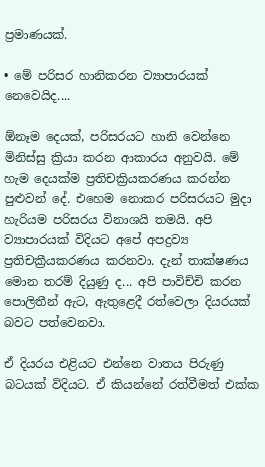ප්‍රමාණයක්.

• මේ පරිසර හානිකරන ව්‍යාපාරයක් නෙවෙයිද....

ඕනෑම දෙයක්, පරිසරයට හානි වෙන්නෙ මිනිස්සු ක්‍රියා කරන ආකාරය අනුවයි. මේ හැම දෙයක්ම ප්‍රතිචක්‍රියකරණය කරන්න පුළුවන් දේ. එහෙම නොකර පරිසරයට මුදා හැරියම පරිසරය විනාශයි තමයි. අපි ව්‍යාපාරයක් විදියට අපේ අපද්‍රව්‍ය ප්‍රතිචක්‍රීයකරණය කරනවා. දැන් තාක්ෂණය මොන තරම් දියුණු ද... අපි පාවිච්චි කරන පොලිතීන් ඇට, ඇතුළෙදී රත්වෙලා දියරයක් බවට පත්වෙනවා.

ඒ දියරය එළියට එන්නෙ වාතය පිරුණු බටයක් විදියට. ඒ කියන්නේ රත්වීමත් එක්ක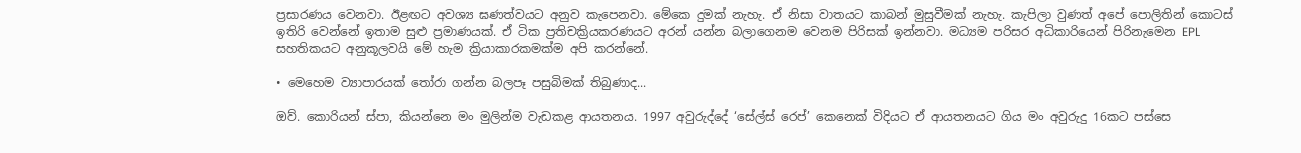ප්‍රසාරණය වෙනවා. ඊළඟට අවශ්‍ය ඝණත්වයට අනුව කැපෙනවා. මේකෙ දුමක් නැහැ. ඒ නිසා වාතයට කාබන් මුසුවීමක් නැහැ. කැපිලා වුණත් අපේ පොලිතින් කොටස් ඉතිරි වෙන්නේ ඉතාම සුළු ප්‍රමාණයක්. ඒ ටික ප්‍රතිචක්‍රියකරණයට අරන් යන්න බලාගෙනම වෙනම පිරිසක් ඉන්නවා. මධ්‍යම පරිසර අධිකාරියෙන් පිරිනැමෙන EPL සහතිකයට අනුකූලවයි මේ හැම ක්‍රියාකාරකමක්ම අපි කරන්නේ.

• මෙහෙම ව්‍යාපාරයක් තෝරා ගන්න බලපෑ පසුබිමක් තිබුණාද...

ඔව්. කොරියන් ස්පා, කියන්නෙ මං මුලින්ම වැඩකළ ආයතනය. 1997 අවුරුද්දේ ‘සේල්ස් රෙප්’ කෙනෙක් විදියට ඒ ආයතනයට ගිය මං අවුරුදු 16කට පස්සෙ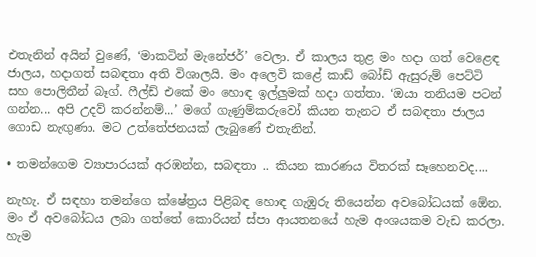එතැනින් අයින් වුණේ, ‘මාකටින් මැනේජර්’ වෙලා. ඒ කාලය තුළ මං හදා ගත් වෙළෙඳ ජාලය, හදාගත් සබඳතා අති විශාලයි. මං අලෙවි කළේ කාඩ් බෝඩ් ඇසුරුම් පෙට්ටි සහ පොලිතීන් බෑග්. ෆීල්ඩ් එකේ මං හොඳ ඉල්ලුමක් හදා ගත්තා. ‘ඔයා තනියම පටන් ගන්න... අපි උදව් කරන්නම්...’ මගේ ගැණුම්කරුවෝ කියන තැනට ඒ සබඳතා ජාලය ගොඩ නැඟුණා. මට උත්තේජනයක් ලැබුණේ එතැනින්.

• තමන්ගෙම ව්‍යාපාරයක් අරඹන්න, සබඳතා .. කියන කාරණය විතරක් සෑහෙනවද....

නැහැ. ඒ සඳහා තමන්ගෙ ක්ෂේත්‍රය පිළිබඳ හොඳ ගැඹුරු තියෙන්න අවබෝධයක් ඕ‍ෙන. මං ඒ අවබෝධය ලබා ගත්තේ කොරියන් ස්පා ආයතනයේ හැම අංශයකම වැඩ කරලා. හැම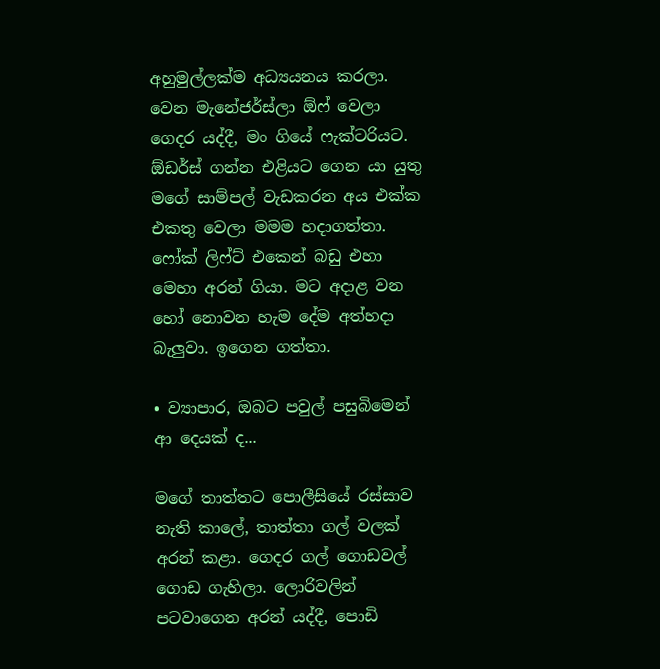අහුමුල්ලක්ම අධ්‍යයනය කරලා. වෙන මැනේජර්ස්ලා ඕෆ් වෙලා ගෙදර යද්දී, මං ගියේ ෆැක්ටරියට. ඕඩර්ස් ගන්න එළියට ගෙන යා යුතු මගේ සාම්පල් වැඩකරන අය එක්ක එකතු වෙලා මමම හදාගත්තා. ෆෝක් ලිෆ්ට් එකෙන් බඩු එහා මෙහා අරන් ගියා. මට අදාළ වන හෝ නොවන හැම දේම අත්හදා බැලුවා. ඉගෙන ගත්තා.

• ව්‍යාපාර, ඔබට පවුල් පසුබිමෙන් ආ දෙයක් ද...

මගේ තාත්තට පොලීසියේ රස්සාව නැති කාලේ, තාත්තා ගල් වලක් අරන් කළා. ගෙදර ගල් ගොඩවල් ගොඩ ගැහිලා. ලොරිවලින් පටවාගෙන අරන් යද්දී, පොඩි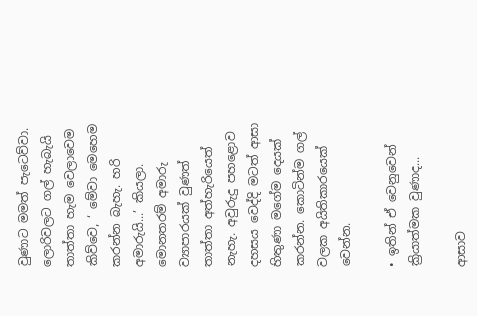වුණාට මමත් පැටෙව්වා. ලොරිවලට ගල් හැබැයි තාත්තා හැම වෙලාවෙම කිව්වෙ, ‘ මේවා මෙහෙම කරන්න බැහැ. හරි අමාරුයි...’ කියලා. මොනතරම් අමාරු ව්‍යාපාරයක් වුණත් තාත්තා අත්හැරියෙත් නැහැ. අවුරුදු පහළොව දහසය වෙද්දි මටත් ආසා හිතුණා මගේම දෙයක් කරන්න. කොටින්ම ගල් වලක අයිතිකාරයෙක් වෙන්න.

• ඉතින් ඒ වෙනුවෙන් ක්‍රියාත්මක වුණාද...

ආසාව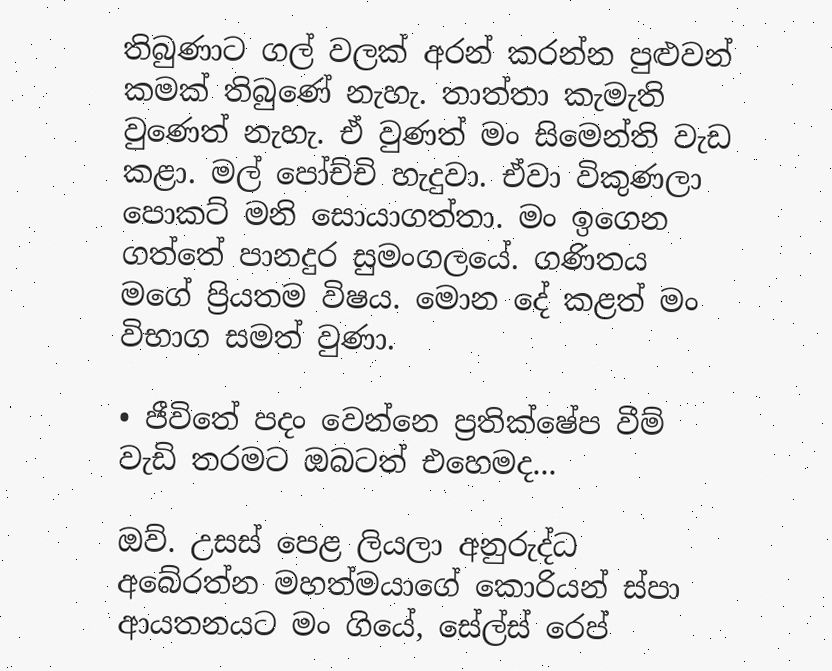තිබුණාට ගල් වලක් අරන් කරන්න පුළුවන් කමක් තිබුණේ නැහැ. තාත්තා කැමැති වුණෙත් නැහැ. ඒ වුණත් මං සිමෙන්ති වැඩ කළා. මල් පෝච්චි හැදුවා. ඒවා විකුණලා පොකට් මනි සොයාගත්තා. මං ඉගෙන ගත්තේ පානදුර සුමංගලයේ. ගණිතය මගේ ප්‍රියතම විෂය. මොන දේ කළත් මං විභාග සමත් වුණා.

• ජීවිතේ පදං වෙන්නෙ ප්‍රතික්ෂේප වීම් වැඩි තරමට ඔබටත් එහෙමද...

ඔව්. උසස් පෙළ ලියලා අනුරුද්ධ අබේරත්න මහත්මයාගේ කොරියන් ස්පා ආයතනයට මං ගියේ, සේල්ස් රෙප්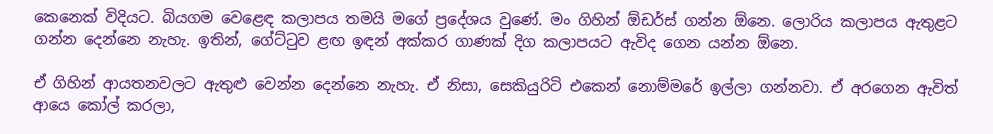කෙනෙක් විදියට. බියගම වෙළෙඳ කලාපය තමයි මගේ ප්‍රදේශය වුණේ. මං ගිහින් ඕඩර්ස් ගන්න ඕනෙ. ලොරිය කලාපය ඇතුළට ගන්න දෙන්නෙ නැහැ. ඉතින්, ගේට්ටුව ළඟ ඉඳන් අක්කර ගාණක් දිග කලාපයට ඇවිද ගෙන යන්න ඕනෙ.

ඒ ගිහින් ආයතනවලට ඇතුළු වෙන්න දෙන්නෙ නැහැ. ඒ නිසා, සෙකියුරිටි එකෙන් නොම්මරේ ඉල්ලා ගන්නවා. ඒ අරගෙන ඇවිත් ආයෙ කෝල් කරලා,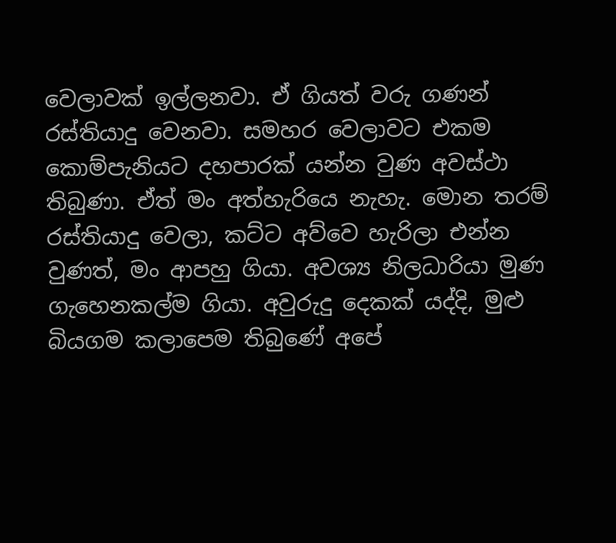වෙලාවක් ඉල්ලනවා. ඒ ගියත් වරු ගණන් රස්තියාදු වෙනවා. සමහර වෙලාවට එකම කොම්පැනියට දහපාරක් යන්න වුණ අවස්ථා තිබුණා. ඒත් මං අත්හැරියෙ නැහැ. මොන තරම් රස්තියාදු වෙලා, කට්ට අව්වෙ හැරිලා එන්න වුණත්, මං ආපහු ගියා. අවශ්‍ය නිලධාරියා මුණ ගැහෙනකල්ම ගියා. අවුරුදු දෙකක් යද්දි, මුළු බියගම කලාපෙම තිබුණේ අපේ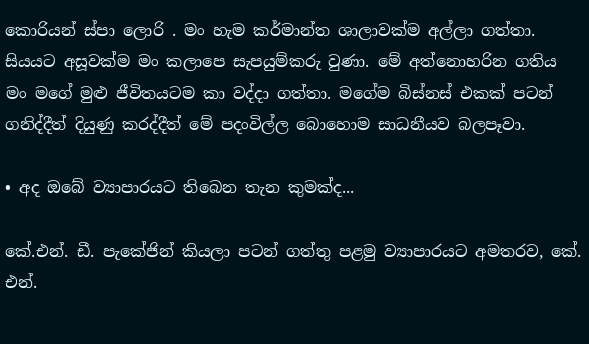කොරියන් ස්පා ලොරි . මං හැම කර්මාන්ත ශාලාවක්ම අල්ලා ගත්තා. සියයට අසූවක්ම මං කලාපෙ සැපයුම්කරු වුණා. මේ අත්නොහරින ගතිය මං මගේ මුළු ජීවිතයටම කා වද්දා ගත්තා. මගේම බිස්නස් එකක් පටන් ගනිද්දීත් දියුණු කරද්දීත් මේ පදංවිල්ල බොහොම සාධනීයව බලපෑවා.

• අද ඔබේ ව්‍යාපාරයට තිබෙන තැන කුමක්ද...

කේ.එන්. ඩී. පැකේජින් කියලා පටන් ගත්තු පළමු ව්‍යාපාරයට අමතරව, කේ. එන්.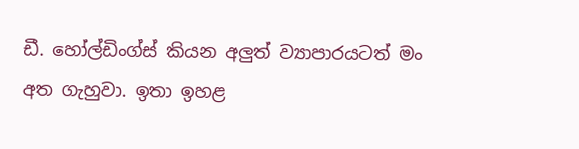ඩී. හෝල්ඩිංග්ස් කියන අලුත් ව්‍යාපාරයටත් මං අත ගැහුවා. ඉතා ඉහළ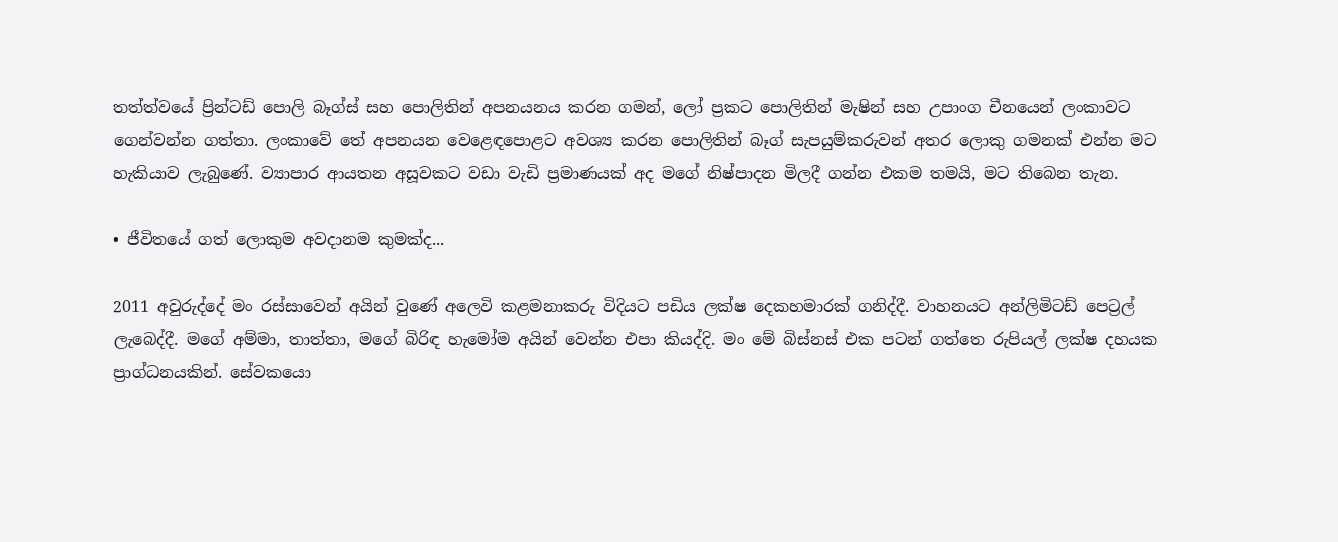තත්ත්වයේ ප්‍රින්ටඩ් පොලි බෑග්ස් සහ පොලිතින් අපනයනය කරන ගමන්, ලෝ ප්‍රකට පොලිතින් මැෂින් සහ උපාංග චීනයෙන් ලංකාවට ගෙන්වන්න ගත්තා. ලංකාවේ තේ අපනයන වෙළෙඳපොළට අවශ්‍ය කරන පොලිතින් බෑග් සැපයුම්කරුවන් අතර ලොකු ගමනක් එන්න මට හැකියාව ලැබුණේ. ව්‍යාපාර ආයතන අසූවකට වඩා වැඩි ප්‍රමාණයක් අද මගේ නිෂ්පාදන මිලදී ගන්න එකම තමයි, මට තිබෙන තැන.

• ජීවිතයේ ගත් ලොකුම අවදානම කුමක්ද...

2011 අවුරුද්දේ මං රස්සාවෙන් අයින් වුණේ අලෙවි කළමනාකරු විදියට පඩිය ලක්ෂ දෙකහමාරක් ගනිද්දී. වාහනයට අන්ලිමිටඩ් පෙට්‍රල් ලැබෙද්දී. මගේ අම්මා, තාත්තා, මගේ බිරිඳ හැමෝම අයින් වෙන්න එපා කියද්දි. මං මේ බිස්නස් එක පටන් ගත්තෙ රුපියල් ලක්ෂ දහයක ප්‍රාග්ධනයකින්. සේවකයො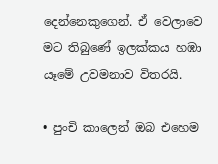දෙන්නෙකුගෙන්. ඒ වෙලාවෙ මට තිබුණේ ඉලක්කය හඹා යෑමේ උවමනාව විතරයි.

• පුංචි ක‍ාලෙන් ඔබ එහෙම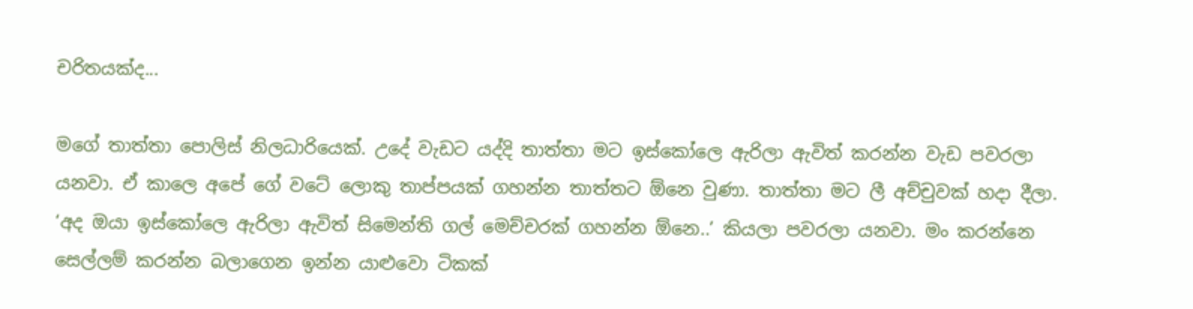චරිතයක්ද...

මගේ තාත්තා පොලිස් නිලධාරියෙක්. උදේ වැඩට යද්දි තාත්තා මට ඉස්කෝලෙ ඇරිලා ඇවිත් කරන්න වැඩ පවරලා යනවා. ඒ කාලෙ අපේ ගේ වටේ ලොකු තාප්පයක් ගහන්න තාත්තට ඕනෙ වුණා. තාත්තා මට ලී අච්චුවක් හදා දීලා. ‘අද ඔයා ඉස්කෝලෙ ඇරිලා ඇවිත් සිමෙන්ති ගල් මෙච්චරක් ගහන්න ඕනෙ..’ කියලා පවරලා යනවා. මං කරන්නෙ සෙල්ලම් කරන්න බලාගෙන ඉන්න යාළුවො ටිකක්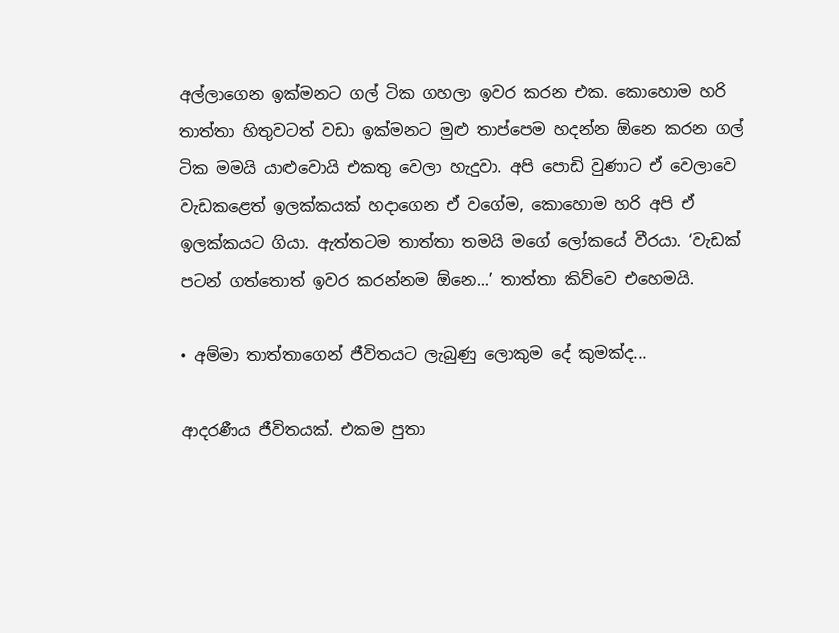අල්ලාගෙන ඉක්මනට ගල් ටික ගහලා ඉවර කරන එක. කොහොම හරි තාත්තා හිතුවටත් වඩා ඉක්මනට මුළු තාප්පෙම හදන්න ඕනෙ කරන ගල් ටික මමයි යාළුවොයි එකතු වෙලා හැදුවා. අපි පොඩි වුණාට ඒ වෙලාවෙ වැඩකළෙත් ඉලක්කයක් හදාගෙන ඒ වගේම, කොහොම හරි අපි ඒ ඉලක්කයට ගියා. ඇත්තටම තාත්තා තමයි මගේ ලෝකයේ වීරයා. ‘වැඩක් පටන් ගත්තොත් ඉවර කරන්නම ඕනෙ...’ තාත්තා කිව්වෙ එහෙමයි.

• අම්මා තාත්තාගෙන් ජීවිතයට ලැබුණු ලොකුම දේ කුමක්ද...

ආදරණීය ජීවිතයක්. එකම පුතා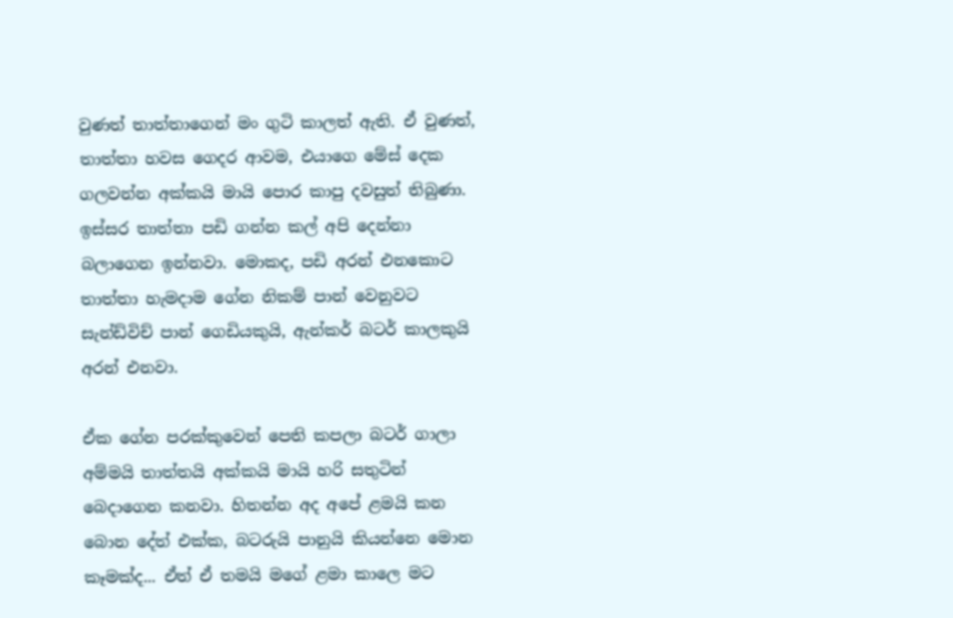වුණත් තාත්තාගෙන් මං ගුටි කාලත් ඇති. ඒ වුණත්, තාත්තා හවස ගෙදර ආවම, එයාගෙ මේස් දෙක ගලවන්න අක්කයි මායි පොර කාපු දවසුත් තිබුණා. ඉස්සර තාත්තා පඩි ගන්න කල් අපි දෙන්නා බලාගෙන ඉන්නවා. මොකද, පඩි අරන් එනකොට තාත්තා හැමදාම ගේන නිකම් පාන් වෙනුවට සැන්ඩ්විච් පාන් ගෙඩියකුයි, ඇන්කර් බටර් කාලකුයි අරන් එනවා.

ඒක ගේන පරක්කුවෙන් පෙති කපලා බටර් ගාලා අම්මයි තාත්තයි අක්කයි මායි හරි සතුටින් බෙදාගෙන කනවා. හිතන්න අද අපේ ළමයි කන බොන දේත් එක්ක, බටරුයි පානුයි කියන්නෙ මොන කෑමක්ද... ඒත් ඒ තමයි මගේ ළමා කාලෙ මට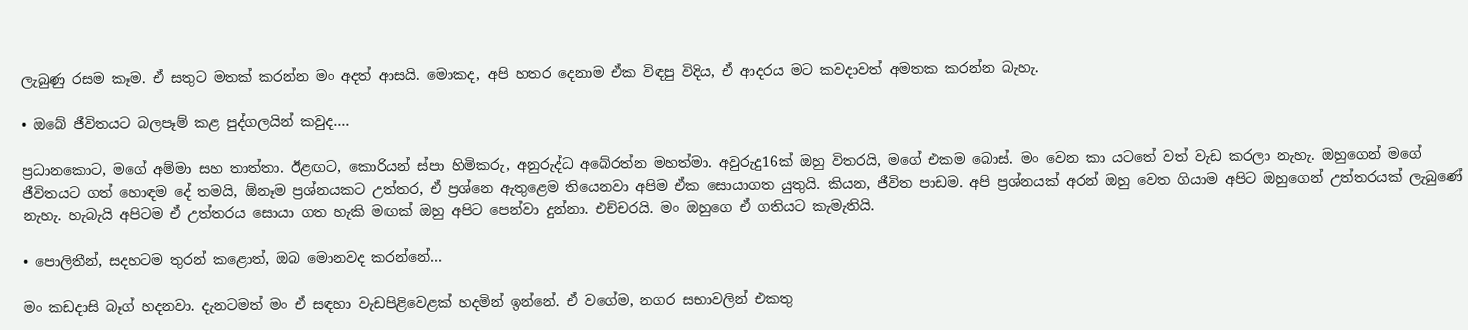ලැබුණු රසම කෑම. ඒ සතුට මතක් කරන්න මං අදත් ආසයි. මොකද, අපි හතර දෙනාම ඒක විඳපු විදිය, ඒ ආදරය මට කවදාවත් අමතක කරන්න බැහැ.

• ඔබේ ජීවිතයට බලපෑම් කළ පුද්ගලයින් කවුද....

ප්‍රධානකොට, මගේ අම්මා සහ තාත්තා. ඊළඟට, කොරියන් ස්පා හිමිකරු, අනුරුද්ධ අබේරත්න මහත්මා. අවුරුදු16ක් ඔහු විතරයි, මගේ එකම බොස්. මං වෙන කා යටතේ වත් වැඩ කරලා නැහැ. ඔහුගෙන් මගේ ජීවිතයට ගත් හොඳම දේ තමයි, ඕනෑම ප්‍රශ්නයකට උත්තර, ඒ ප්‍රශ්නෙ ඇතුළෙම තියෙනවා අපිම ඒක සොයාගත යුතුයි. කියන, ජීවිත පාඩම. අපි ප්‍රශ්නයක් අරන් ඔහු වෙත ගියාම අපිට ඔහුගෙන් උත්තරයක් ලැබුණේ නැහැ. හැබැයි අපිටම ඒ උත්තරය සොයා ගත හැකි මඟක් ඔහු අපිට පෙන්වා දුන්නා. එච්චරයි. මං ඔහුගෙ ඒ ගතියට කැමැතියි.

• පොලිතීන්, සදහටම තුරන් කළොත්, ඔබ මොනවද කරන්නේ...

මං කඩදාසි බෑග් හදනවා. දැනටමත් මං ඒ සඳහා වැඩපිළිවෙළක් හදමින් ඉන්නේ. ඒ වගේම, නගර සභාවලින් එකතු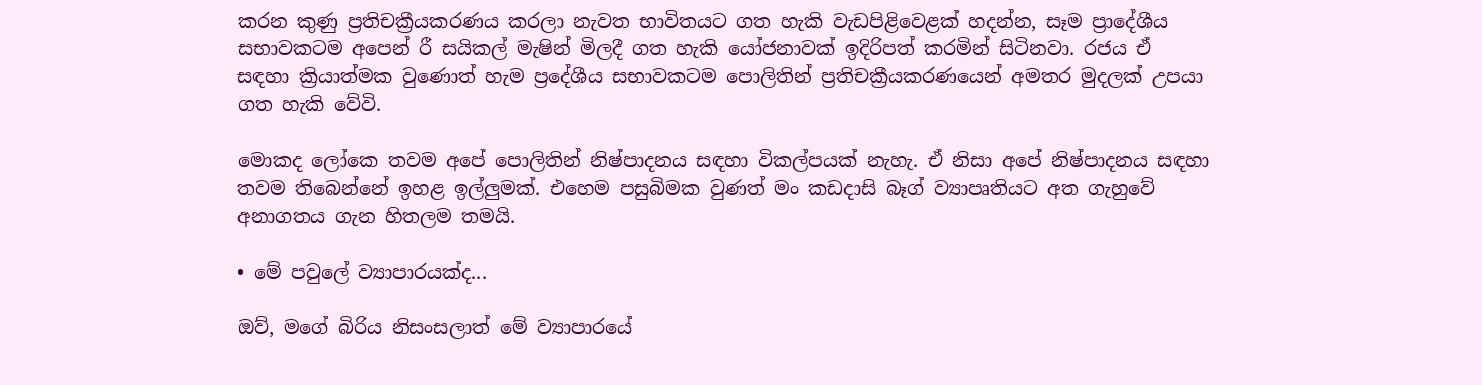කරන කුණු ප්‍රතිචක්‍රීයකරණය කරලා නැවත භාවිතයට ගත හැකි වැඩපිළිවෙළක් හදන්න, සෑම ප්‍රාදේශීය සභාවකටම අපෙන් රී සයිකල් මැෂින් මිලදී ගත හැකි යෝජනාවක් ඉදිරිපත් කරමින් සිටිනවා. රජය ඒ සඳහා ක්‍රියාත්මක වුණොත් හැම ප්‍රදේශීය සභාවකටම පොලිතින් ප්‍රතිචක්‍රීයකරණයෙන් අමතර මුදලක් උපයා ගත හැකි වේවි.

මොකද ලෝකෙ තවම අපේ පොලිතින් නිෂ්පාදනය සඳහා විකල්පයක් නැහැ. ඒ නිසා අපේ නිෂ්පාදනය සඳහා තවම තිබෙන්නේ ඉහළ ඉල්ලුමක්. එහෙම පසුබිමක වුණත් මං කඩදාසි බෑග් ව්‍යාපෘතියට අත ගැහුවේ අනාගතය ගැන හිතලම තමයි.

• මේ පවුලේ ව්‍යාපාරයක්ද...

ඔව්, මගේ බිරිය නිසංසලාත් මේ ව්‍යාපාරයේ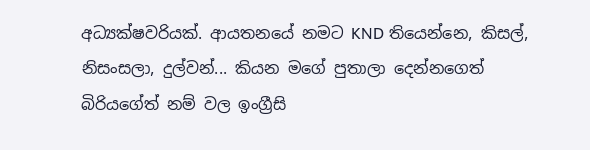අධ්‍යක්ෂවරියක්. ආයතනයේ නමට KND තියෙන්නෙ, කිසල්, නිසංසලා, දුල්වන්... කියන මගේ පුතාලා දෙන්නගෙත් බිරියගේත් නම් වල ඉංග්‍රීසි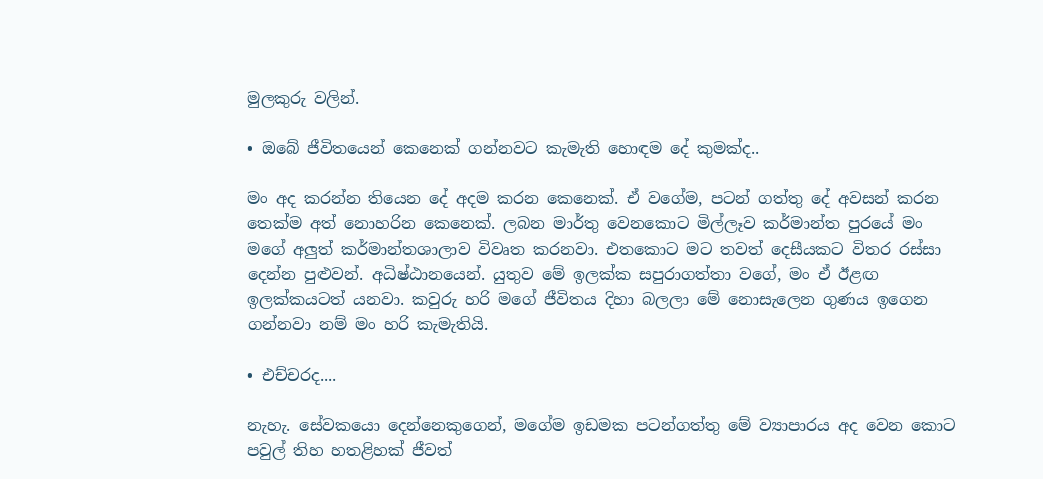මුලකුරු වලින්.

• ඔ‍බේ ජීවිතයෙන් කෙනෙක් ගන්නවට කැමැති හොඳම දේ කුමක්ද..

මං අද කරන්න තියෙන දේ අදම කරන කෙනෙක්. ඒ වගේම, පටන් ගත්තු දේ අවසන් කරන තෙක්ම අත් නොහරින කෙනෙක්. ලබන මාර්තු වෙනකොට මිල්ලෑව කර්මාන්ත පුරයේ මං මගේ අලුත් කර්මාන්තශාලාව විවෘත කරනවා. එතකොට මට තවත් දෙසීයකට විතර රස්සා දෙන්න පුළුවන්. අධිෂ්ඨානයෙන්. යුතුව මේ ඉලක්ක සපුරාගත්තා වගේ, මං ඒ ඊළඟ ඉලක්කයටත් යනවා. කවුරු හරි මගේ ජීවිතය දිහා බලලා මේ නොසැලෙන ගුණය ඉගෙන ගන්නවා නම් මං හරි කැමැතියි.

• එච්චරද....

නැහැ. සේවකයො දෙන්නෙකුගෙන්, මගේම ඉඩමක පටන්ගත්තු මේ ව්‍යාපාරය අද වෙන කොට පවුල් තිහ හතළිහක් ජීවත්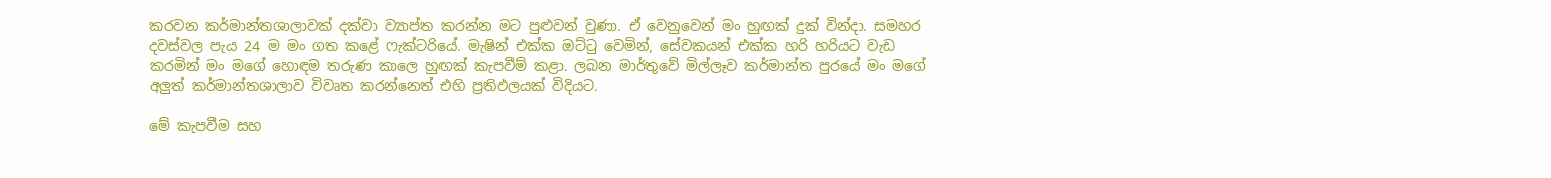කරවන කර්මාන්තශාලාවක් දක්වා ව්‍යාප්ත කරන්න මට පුළුවන් වුණා. ඒ වෙනුවෙන් මං හුඟක් දුක් වින්දා. සමහර දවස්වල පැය 24 ම මං ගත කළේ ෆැක්ටරියේ. මැෂින් එක්ක ඔට්ටු වෙමින්, සේවකයන් එක්ක හරි හරියට වැඩ කරමින් මං මගේ හොඳම තරුණ කාලෙ හුඟක් කැපවීම් කළා. ලබන මාර්තුවේ මිල්ලෑව කර්මාන්ත පුරයේ මං මගේ අලුත් කර්මාන්තශාලාව විවෘත කරන්නෙත් එහි ප්‍රතිඵලයක් විදියට.

මේ කැපවීම සහ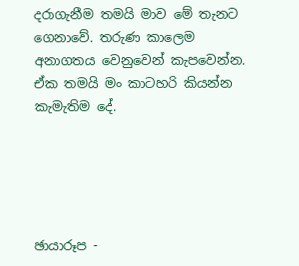දරාගැනීම තමයි මාව මේ තැනට ගෙනාවේ. තරුණ කාලෙම අනාගතය වෙනුවෙන් කැපවෙන්න. ඒක තමයි මං කාටහරි කියන්න කැමැතිම දේ.





ඡායාරූප -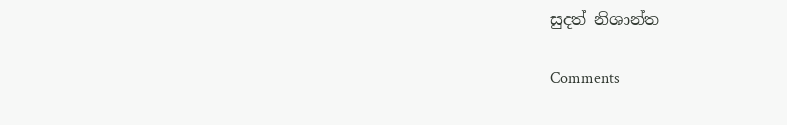සුදත් නිශාන්ත

Comments